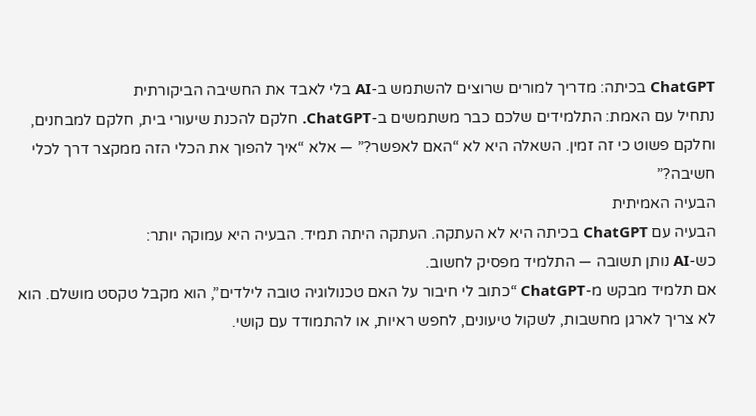ChatGPT בכיתה: מדריך למורים שרוצים להשתמש ב-AI בלי לאבד את החשיבה הביקורתית
נתחיל עם האמת: התלמידים שלכם כבר משתמשים ב-ChatGPT. חלקם להכנת שיעורי בית, חלקם למבחנים, וחלקם פשוט כי זה זמין. השאלה היא לא “האם לאפשר?” — אלא “איך להפוך את הכלי הזה ממקצר דרך לכלי חשיבה?”
הבעיה האמיתית
הבעיה עם ChatGPT בכיתה היא לא העתקה. העתקה היתה תמיד. הבעיה היא עמוקה יותר:
כש-AI נותן תשובה — התלמיד מפסיק לחשוב.
אם תלמיד מבקש מ-ChatGPT “כתוב לי חיבור על האם טכנולוגיה טובה לילדים”, הוא מקבל טקסט מושלם. הוא לא צריך לארגן מחשבות, לשקול טיעונים, לחפש ראיות, או להתמודד עם קושי.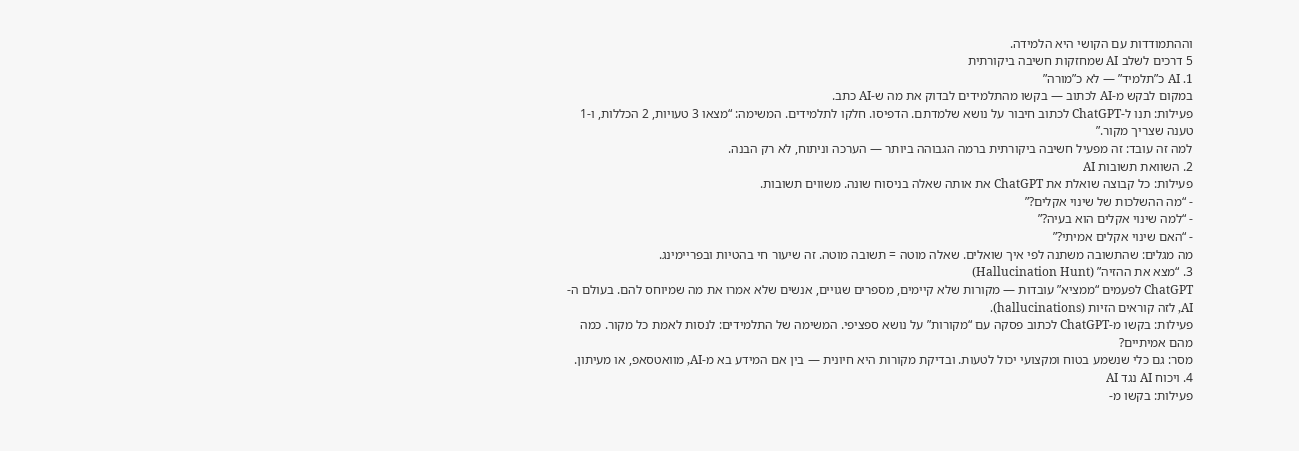וההתמודדות עם הקושי היא הלמידה.
5 דרכים לשלב AI שמחזקות חשיבה ביקורתית
1. AI כ”תלמיד” — לא כ”מורה”
במקום לבקש מ-AI לכתוב — בקשו מהתלמידים לבדוק את מה ש-AI כתב.
פעילות: תנו ל-ChatGPT לכתוב חיבור על נושא שלמדתם. הדפיסו. חלקו לתלמידים. המשימה: “מצאו 3 טעויות, 2 הכללות, ו-1 טענה שצריך מקור.”
למה זה עובד: זה מפעיל חשיבה ביקורתית ברמה הגבוהה ביותר — הערכה וניתוח, לא רק הבנה.
2. השוואת תשובות AI
פעילות: כל קבוצה שואלת את ChatGPT את אותה שאלה בניסוח שונה. משווים תשובות.
- “מה ההשלכות של שינוי אקלים?”
- “למה שינוי אקלים הוא בעיה?”
- “האם שינוי אקלים אמיתי?”
מה מגלים: שהתשובה משתנה לפי איך שואלים. שאלה מוטה = תשובה מוטה. זה שיעור חי בהטיות ובפריימינג.
3. “מצא את ההזיה” (Hallucination Hunt)
ChatGPT לפעמים “ממציא” עובדות — מקורות שלא קיימים, מספרים שגויים, אנשים שלא אמרו את מה שמיוחס להם. בעולם ה-AI, לזה קוראים הזיות (hallucinations).
פעילות: בקשו מ-ChatGPT לכתוב פסקה עם “מקורות” על נושא ספציפי. המשימה של התלמידים: לנסות לאמת כל מקור. כמה מהם אמיתיים?
מסר: גם כלי שנשמע בטוח ומקצועי יכול לטעות. ובדיקת מקורות היא חיונית — בין אם המידע בא מ-AI, מוואטסאפ, או מעיתון.
4. ויכוח AI נגד AI
פעילות: בקשו מ-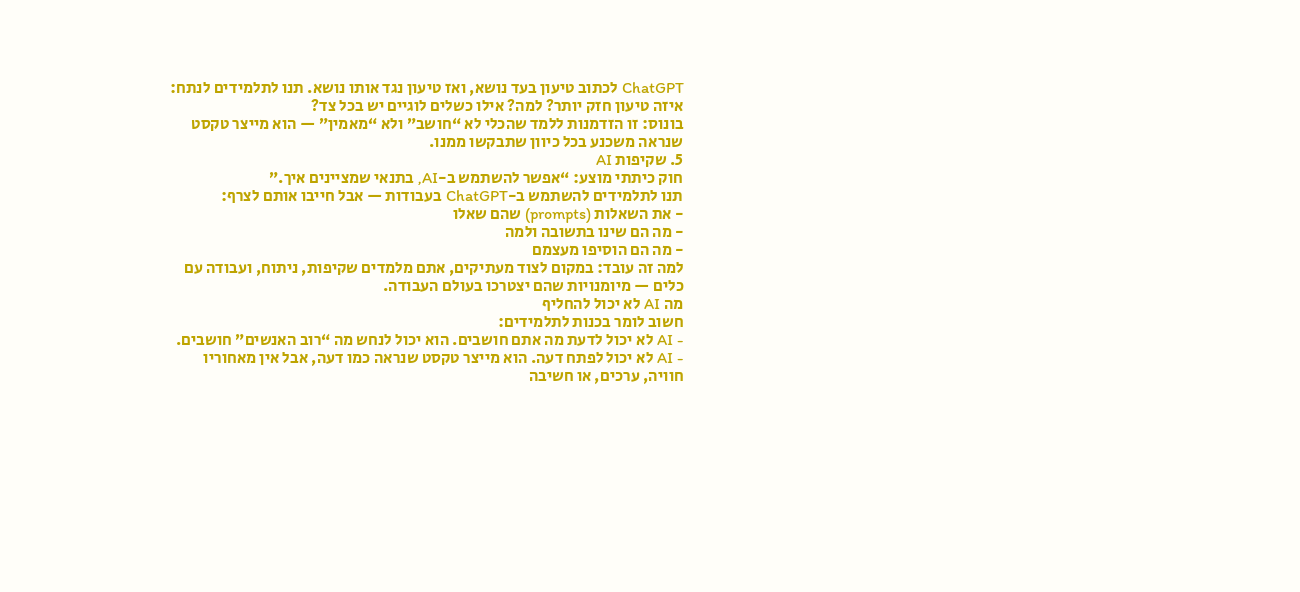ChatGPT לכתוב טיעון בעד נושא, ואז טיעון נגד אותו נושא. תנו לתלמידים לנתח: איזה טיעון חזק יותר? למה? אילו כשלים לוגיים יש בכל צד?
בונוס: זו הזדמנות ללמד שהכלי לא “חושב” ולא “מאמין” — הוא מייצר טקסט שנראה משכנע בכל כיוון שתבקשו ממנו.
5. שקיפות AI
חוק כיתתי מוצע: “אפשר להשתמש ב-AI, בתנאי שמציינים איך.”
תנו לתלמידים להשתמש ב-ChatGPT בעבודות — אבל חייבו אותם לצרף:
- את השאלות (prompts) שהם שאלו
- מה הם שינו בתשובה ולמה
- מה הם הוסיפו מעצמם
למה זה עובד: במקום לצוד מעתיקים, אתם מלמדים שקיפות, ניתוח, ועבודה עם כלים — מיומנויות שהם יצטרכו בעולם העבודה.
מה AI לא יכול להחליף
חשוב לומר בכנות לתלמידים:
- AI לא יכול לדעת מה אתם חושבים. הוא יכול לנחש מה “רוב האנשים” חושבים.
- AI לא יכול לפתח דעה. הוא מייצר טקסט שנראה כמו דעה, אבל אין מאחוריו חוויה, ערכים, או חשיבה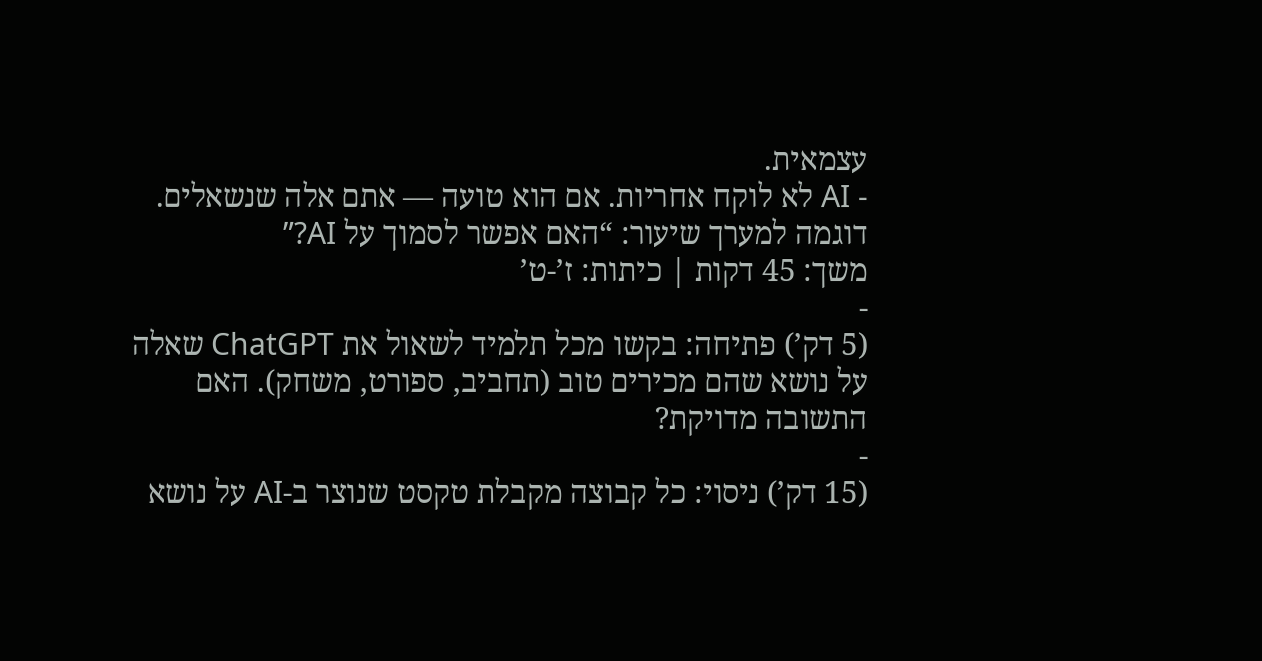עצמאית.
- AI לא לוקח אחריות. אם הוא טועה — אתם אלה שנשאלים.
דוגמה למערך שיעור: “האם אפשר לסמוך על AI?”
משך: 45 דקות | כיתות: ז’-ט’
-
(5 דק’) פתיחה: בקשו מכל תלמיד לשאול את ChatGPT שאלה על נושא שהם מכירים טוב (תחביב, ספורט, משחק). האם התשובה מדויקת?
-
(15 דק’) ניסוי: כל קבוצה מקבלת טקסט שנוצר ב-AI על נושא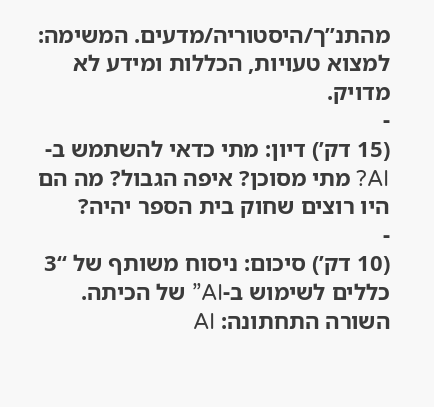מהתנ”ך/היסטוריה/מדעים. המשימה: למצוא טעויות, הכללות ומידע לא מדויק.
-
(15 דק’) דיון: מתי כדאי להשתמש ב-AI? מתי מסוכן? איפה הגבול? מה הם היו רוצים שחוק בית הספר יהיה?
-
(10 דק’) סיכום: ניסוח משותף של “3 כללים לשימוש ב-AI” של הכיתה.
השורה התחתונה: AI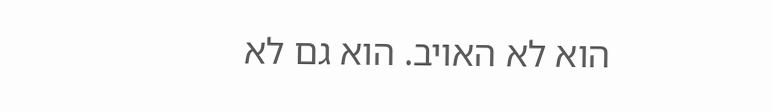הוא לא האויב. הוא גם לא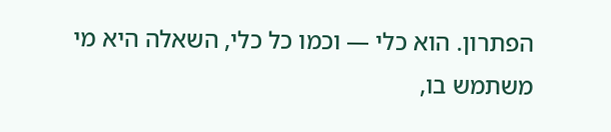הפתרון. הוא כלי — וכמו כל כלי, השאלה היא מי משתמש בו,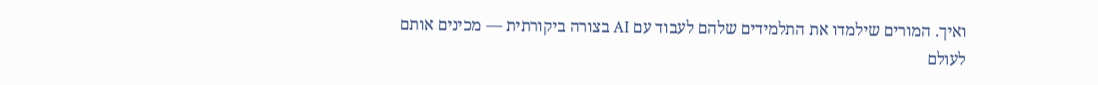ואיך. המורים שילמדו את התלמידים שלהם לעבוד עם AI בצורה ביקורתית — מכינים אותם לעולם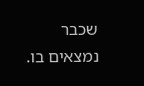שכבר נמצאים בו.